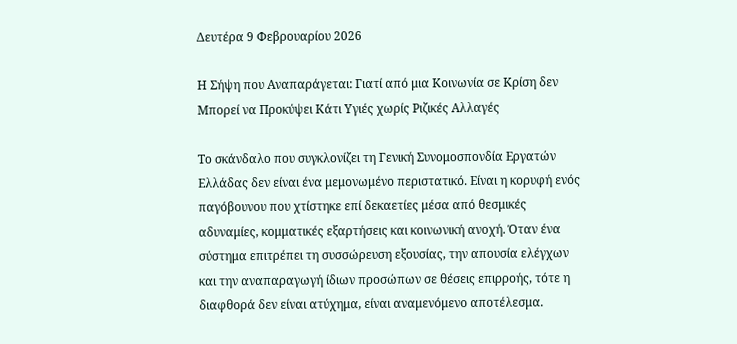Δευτέρα 9 Φεβρουαρίου 2026

Η Σήψη που Αναπαράγεται: Γιατί από μια Κοινωνία σε Κρίση δεν Μπορεί να Προκύψει Κάτι Υγιές χωρίς Ριζικές Αλλαγές

Το σκάνδαλο που συγκλονίζει τη Γενική Συνομοσπονδία Εργατών Ελλάδας δεν είναι ένα μεμονωμένο περιστατικό. Είναι η κορυφή ενός παγόβουνου που χτίστηκε επί δεκαετίες μέσα από θεσμικές αδυναμίες, κομματικές εξαρτήσεις και κοινωνική ανοχή. Όταν ένα σύστημα επιτρέπει τη συσσώρευση εξουσίας, την απουσία ελέγχων και την αναπαραγωγή ίδιων προσώπων σε θέσεις επιρροής, τότε η διαφθορά δεν είναι ατύχημα, είναι αναμενόμενο αποτέλεσμα.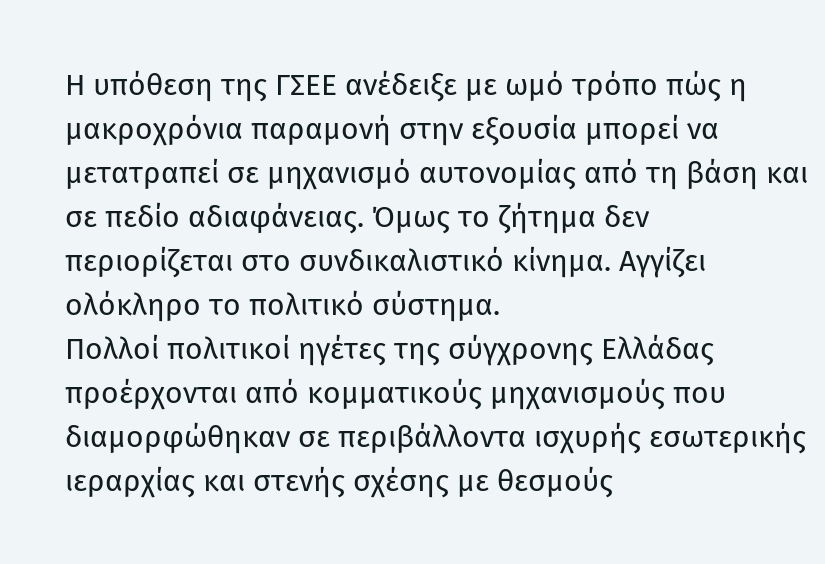Η υπόθεση της ΓΣΕΕ ανέδειξε με ωμό τρόπο πώς η μακροχρόνια παραμονή στην εξουσία μπορεί να μετατραπεί σε μηχανισμό αυτονομίας από τη βάση και σε πεδίο αδιαφάνειας. Όμως το ζήτημα δεν περιορίζεται στο συνδικαλιστικό κίνημα. Αγγίζει ολόκληρο το πολιτικό σύστημα.
Πολλοί πολιτικοί ηγέτες της σύγχρονης Ελλάδας προέρχονται από κομματικούς μηχανισμούς που διαμορφώθηκαν σε περιβάλλοντα ισχυρής εσωτερικής ιεραρχίας και στενής σχέσης με θεσμούς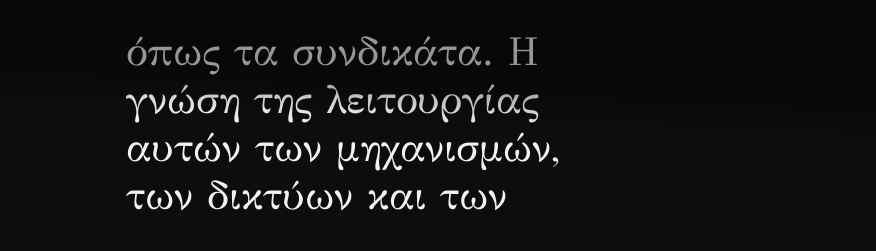όπως τα συνδικάτα. Η γνώση της λειτουργίας αυτών των μηχανισμών, των δικτύων και των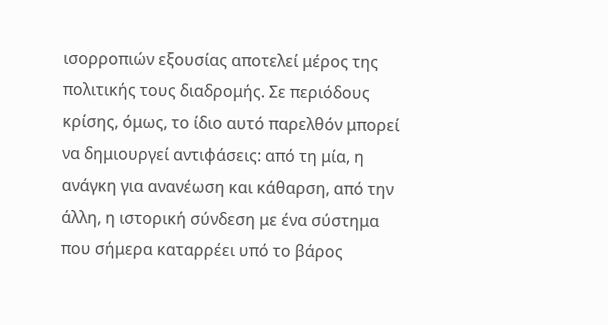ισορροπιών εξουσίας αποτελεί μέρος της πολιτικής τους διαδρομής. Σε περιόδους κρίσης, όμως, το ίδιο αυτό παρελθόν μπορεί να δημιουργεί αντιφάσεις: από τη μία, η ανάγκη για ανανέωση και κάθαρση, από την άλλη, η ιστορική σύνδεση με ένα σύστημα που σήμερα καταρρέει υπό το βάρος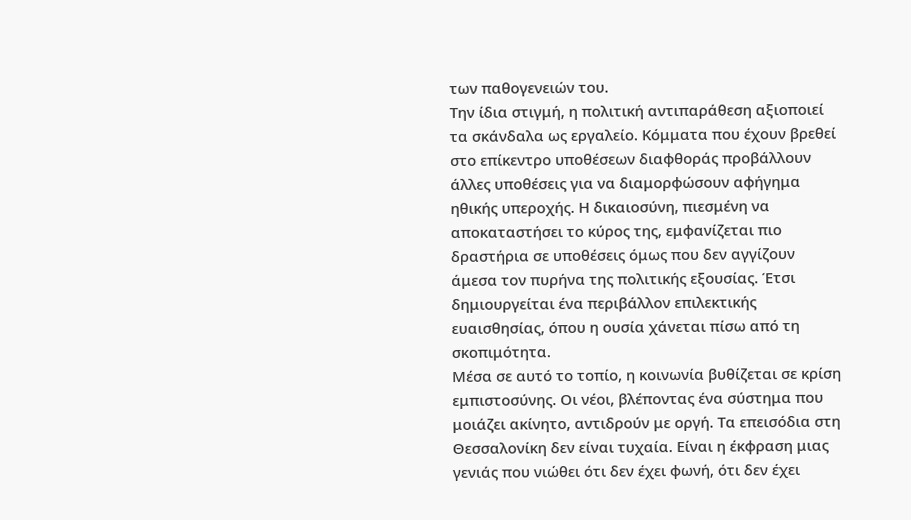των παθογενειών του.
Την ίδια στιγμή, η πολιτική αντιπαράθεση αξιοποιεί τα σκάνδαλα ως εργαλείο. Κόμματα που έχουν βρεθεί στο επίκεντρο υποθέσεων διαφθοράς προβάλλουν άλλες υποθέσεις για να διαμορφώσουν αφήγημα ηθικής υπεροχής. Η δικαιοσύνη, πιεσμένη να αποκαταστήσει το κύρος της, εμφανίζεται πιο δραστήρια σε υποθέσεις όμως που δεν αγγίζουν άμεσα τον πυρήνα της πολιτικής εξουσίας. Έτσι δημιουργείται ένα περιβάλλον επιλεκτικής ευαισθησίας, όπου η ουσία χάνεται πίσω από τη σκοπιμότητα.
Μέσα σε αυτό το τοπίο, η κοινωνία βυθίζεται σε κρίση εμπιστοσύνης. Οι νέοι, βλέποντας ένα σύστημα που μοιάζει ακίνητο, αντιδρούν με οργή. Τα επεισόδια στη Θεσσαλονίκη δεν είναι τυχαία. Είναι η έκφραση μιας γενιάς που νιώθει ότι δεν έχει φωνή, ότι δεν έχει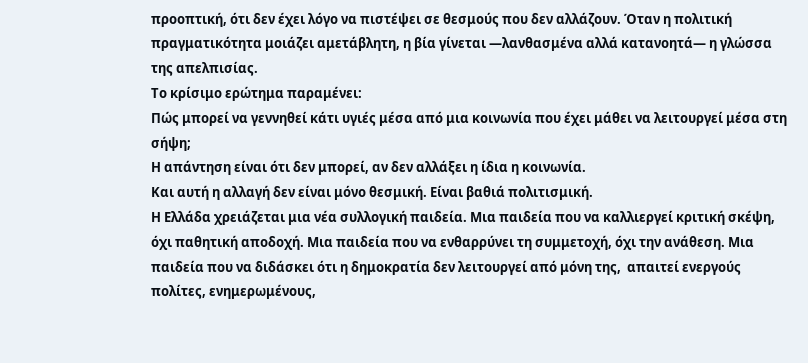προοπτική, ότι δεν έχει λόγο να πιστέψει σε θεσμούς που δεν αλλάζουν. Όταν η πολιτική πραγματικότητα μοιάζει αμετάβλητη, η βία γίνεται —λανθασμένα αλλά κατανοητά— η γλώσσα της απελπισίας.
Το κρίσιμο ερώτημα παραμένει:
Πώς μπορεί να γεννηθεί κάτι υγιές μέσα από μια κοινωνία που έχει μάθει να λειτουργεί μέσα στη σήψη;
Η απάντηση είναι ότι δεν μπορεί, αν δεν αλλάξει η ίδια η κοινωνία.
Και αυτή η αλλαγή δεν είναι μόνο θεσμική. Είναι βαθιά πολιτισμική.
Η Ελλάδα χρειάζεται μια νέα συλλογική παιδεία. Μια παιδεία που να καλλιεργεί κριτική σκέψη, όχι παθητική αποδοχή. Μια παιδεία που να ενθαρρύνει τη συμμετοχή, όχι την ανάθεση. Μια παιδεία που να διδάσκει ότι η δημοκρατία δεν λειτουργεί από μόνη της,  απαιτεί ενεργούς πολίτες, ενημερωμένους,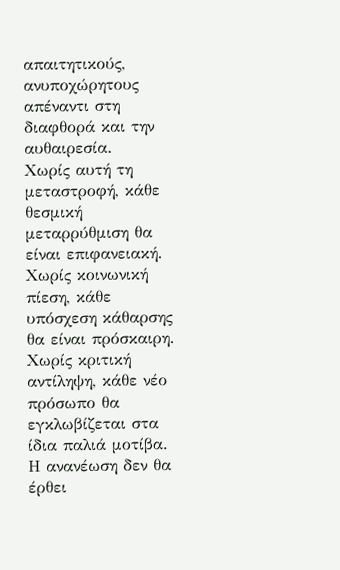απαιτητικούς, ανυποχώρητους απέναντι στη διαφθορά και την αυθαιρεσία.
Χωρίς αυτή τη μεταστροφή, κάθε θεσμική μεταρρύθμιση θα είναι επιφανειακή.
Χωρίς κοινωνική πίεση, κάθε υπόσχεση κάθαρσης θα είναι πρόσκαιρη.
Χωρίς κριτική αντίληψη, κάθε νέο πρόσωπο θα εγκλωβίζεται στα ίδια παλιά μοτίβα.
Η ανανέωση δεν θα έρθει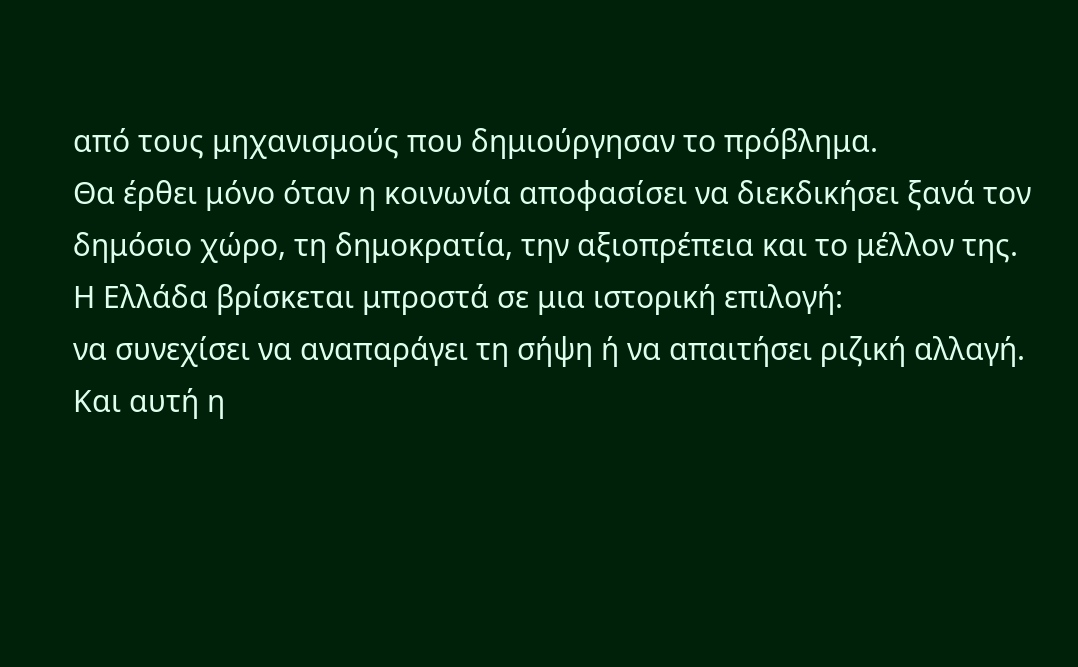από τους μηχανισμούς που δημιούργησαν το πρόβλημα.
Θα έρθει μόνο όταν η κοινωνία αποφασίσει να διεκδικήσει ξανά τον δημόσιο χώρο, τη δημοκρατία, την αξιοπρέπεια και το μέλλον της.
Η Ελλάδα βρίσκεται μπροστά σε μια ιστορική επιλογή:
να συνεχίσει να αναπαράγει τη σήψη ή να απαιτήσει ριζική αλλαγή.
Και αυτή η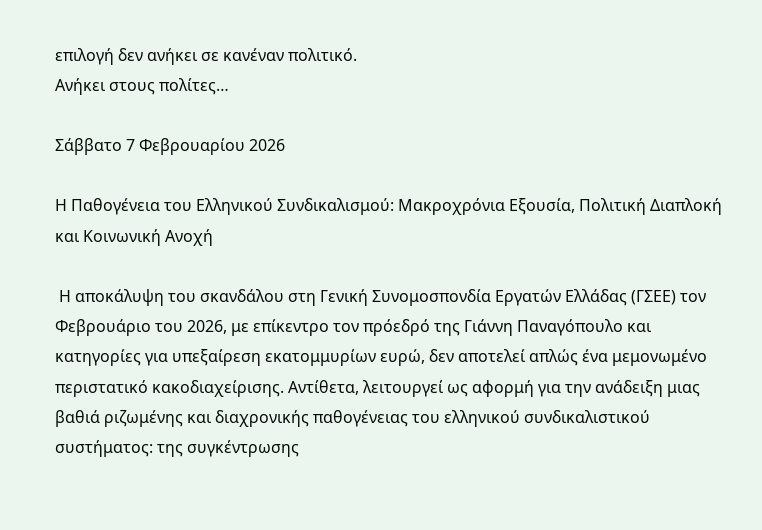επιλογή δεν ανήκει σε κανέναν πολιτικό.
Ανήκει στους πολίτες…

Σάββατο 7 Φεβρουαρίου 2026

Η Παθογένεια του Ελληνικού Συνδικαλισμού: Μακροχρόνια Εξουσία, Πολιτική Διαπλοκή και Κοινωνική Ανοχή

 Η αποκάλυψη του σκανδάλου στη Γενική Συνομοσπονδία Εργατών Ελλάδας (ΓΣΕΕ) τον Φεβρουάριο του 2026, με επίκεντρο τον πρόεδρό της Γιάννη Παναγόπουλο και κατηγορίες για υπεξαίρεση εκατομμυρίων ευρώ, δεν αποτελεί απλώς ένα μεμονωμένο περιστατικό κακοδιαχείρισης. Αντίθετα, λειτουργεί ως αφορμή για την ανάδειξη μιας βαθιά ριζωμένης και διαχρονικής παθογένειας του ελληνικού συνδικαλιστικού συστήματος: της συγκέντρωσης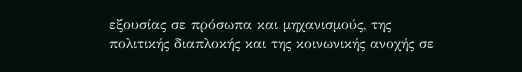εξουσίας σε πρόσωπα και μηχανισμούς, της πολιτικής διαπλοκής και της κοινωνικής ανοχής σε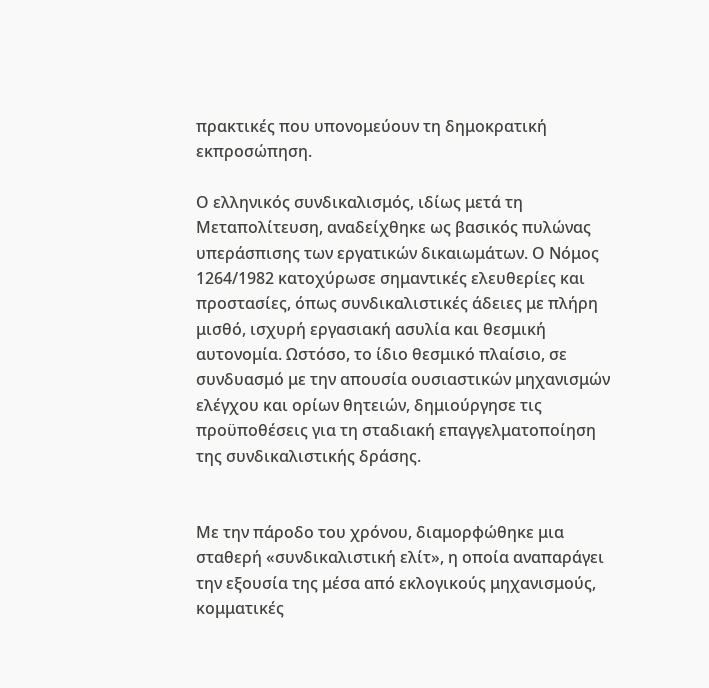πρακτικές που υπονομεύουν τη δημοκρατική εκπροσώπηση.

Ο ελληνικός συνδικαλισμός, ιδίως μετά τη Μεταπολίτευση, αναδείχθηκε ως βασικός πυλώνας υπεράσπισης των εργατικών δικαιωμάτων. Ο Νόμος 1264/1982 κατοχύρωσε σημαντικές ελευθερίες και προστασίες, όπως συνδικαλιστικές άδειες με πλήρη μισθό, ισχυρή εργασιακή ασυλία και θεσμική αυτονομία. Ωστόσο, το ίδιο θεσμικό πλαίσιο, σε συνδυασμό με την απουσία ουσιαστικών μηχανισμών ελέγχου και ορίων θητειών, δημιούργησε τις προϋποθέσεις για τη σταδιακή επαγγελματοποίηση της συνδικαλιστικής δράσης.


Με την πάροδο του χρόνου, διαμορφώθηκε μια σταθερή «συνδικαλιστική ελίτ», η οποία αναπαράγει την εξουσία της μέσα από εκλογικούς μηχανισμούς, κομματικές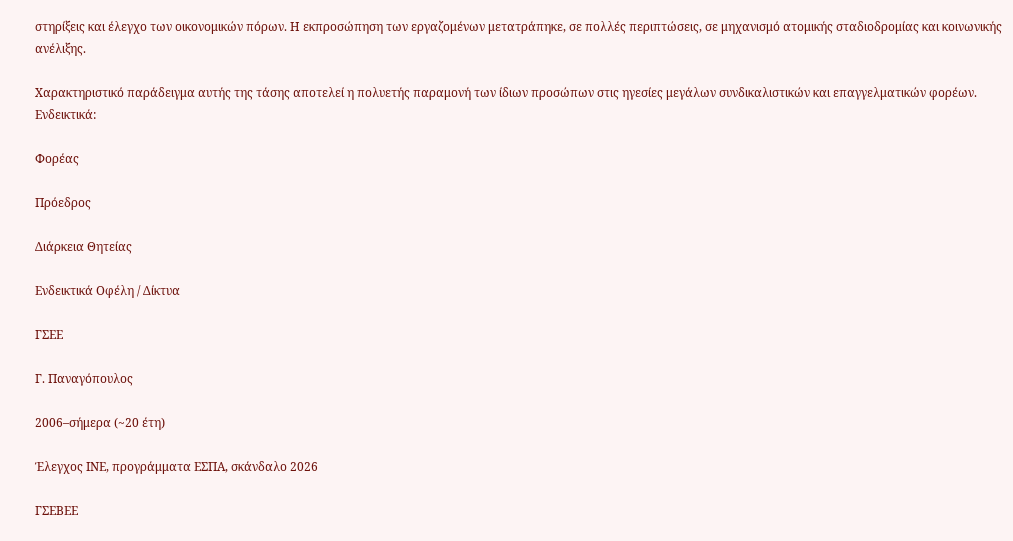στηρίξεις και έλεγχο των οικονομικών πόρων. Η εκπροσώπηση των εργαζομένων μετατράπηκε, σε πολλές περιπτώσεις, σε μηχανισμό ατομικής σταδιοδρομίας και κοινωνικής ανέλιξης.

Χαρακτηριστικό παράδειγμα αυτής της τάσης αποτελεί η πολυετής παραμονή των ίδιων προσώπων στις ηγεσίες μεγάλων συνδικαλιστικών και επαγγελματικών φορέων. Ενδεικτικά:

Φορέας

Πρόεδρος

Διάρκεια Θητείας

Ενδεικτικά Οφέλη / Δίκτυα

ΓΣΕΕ

Γ. Παναγόπουλος

2006–σήμερα (~20 έτη)

Έλεγχος ΙΝΕ, προγράμματα ΕΣΠΑ, σκάνδαλο 2026

ΓΣΕΒΕΕ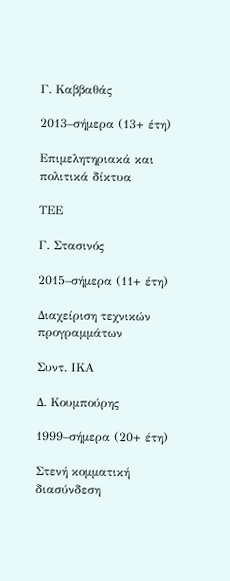Γ. Καββαθάς

2013–σήμερα (13+ έτη)

Επιμελητηριακά και πολιτικά δίκτυα

ΤΕΕ

Γ. Στασινός

2015–σήμερα (11+ έτη)

Διαχείριση τεχνικών προγραμμάτων

Συντ. ΙΚΑ

Δ. Κουμπούρης

1999–σήμερα (20+ έτη)

Στενή κομματική διασύνδεση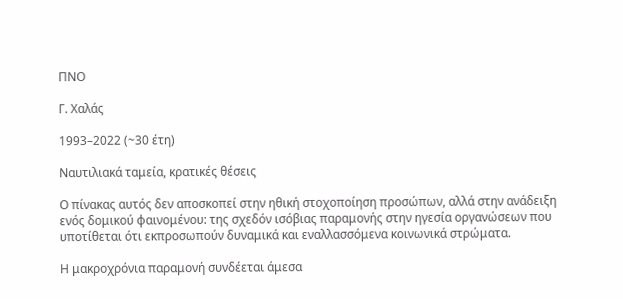ΠΝΟ

Γ. Χαλάς

1993–2022 (~30 έτη)

Ναυτιλιακά ταμεία, κρατικές θέσεις

Ο πίνακας αυτός δεν αποσκοπεί στην ηθική στοχοποίηση προσώπων, αλλά στην ανάδειξη ενός δομικού φαινομένου: της σχεδόν ισόβιας παραμονής στην ηγεσία οργανώσεων που υποτίθεται ότι εκπροσωπούν δυναμικά και εναλλασσόμενα κοινωνικά στρώματα.

Η μακροχρόνια παραμονή συνδέεται άμεσα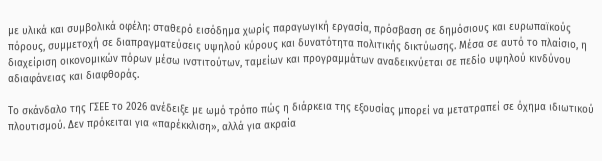με υλικά και συμβολικά οφέλη: σταθερό εισόδημα χωρίς παραγωγική εργασία, πρόσβαση σε δημόσιους και ευρωπαϊκούς πόρους, συμμετοχή σε διαπραγματεύσεις υψηλού κύρους και δυνατότητα πολιτικής δικτύωσης. Μέσα σε αυτό το πλαίσιο, η διαχείριση οικονομικών πόρων μέσω ινστιτούτων, ταμείων και προγραμμάτων αναδεικνύεται σε πεδίο υψηλού κινδύνου αδιαφάνειας και διαφθοράς.

Το σκάνδαλο της ΓΣΕΕ το 2026 ανέδειξε με ωμό τρόπο πώς η διάρκεια της εξουσίας μπορεί να μετατραπεί σε όχημα ιδιωτικού πλουτισμού. Δεν πρόκειται για «παρέκκλιση», αλλά για ακραία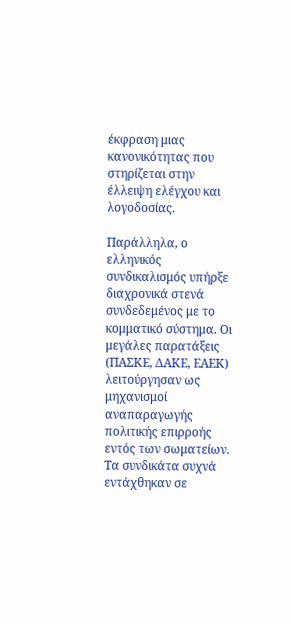έκφραση μιας κανονικότητας που στηρίζεται στην έλλειψη ελέγχου και λογοδοσίας.

Παράλληλα, ο ελληνικός συνδικαλισμός υπήρξε διαχρονικά στενά συνδεδεμένος με το κομματικό σύστημα. Οι μεγάλες παρατάξεις (ΠΑΣΚΕ, ΔΑΚΕ, ΕΑΕΚ) λειτούργησαν ως μηχανισμοί αναπαραγωγής πολιτικής επιρροής εντός των σωματείων. Τα συνδικάτα συχνά εντάχθηκαν σε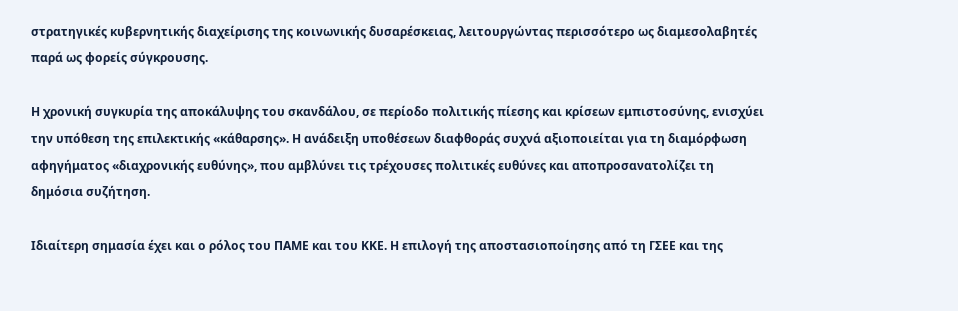στρατηγικές κυβερνητικής διαχείρισης της κοινωνικής δυσαρέσκειας, λειτουργώντας περισσότερο ως διαμεσολαβητές παρά ως φορείς σύγκρουσης.

Η χρονική συγκυρία της αποκάλυψης του σκανδάλου, σε περίοδο πολιτικής πίεσης και κρίσεων εμπιστοσύνης, ενισχύει την υπόθεση της επιλεκτικής «κάθαρσης». Η ανάδειξη υποθέσεων διαφθοράς συχνά αξιοποιείται για τη διαμόρφωση αφηγήματος «διαχρονικής ευθύνης», που αμβλύνει τις τρέχουσες πολιτικές ευθύνες και αποπροσανατολίζει τη δημόσια συζήτηση.

Ιδιαίτερη σημασία έχει και ο ρόλος του ΠΑΜΕ και του ΚΚΕ. Η επιλογή της αποστασιοποίησης από τη ΓΣΕΕ και της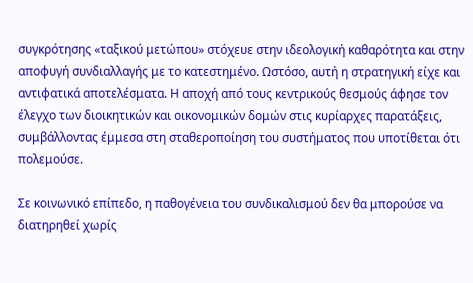συγκρότησης «ταξικού μετώπου» στόχευε στην ιδεολογική καθαρότητα και στην αποφυγή συνδιαλλαγής με το κατεστημένο. Ωστόσο, αυτή η στρατηγική είχε και αντιφατικά αποτελέσματα. Η αποχή από τους κεντρικούς θεσμούς άφησε τον έλεγχο των διοικητικών και οικονομικών δομών στις κυρίαρχες παρατάξεις, συμβάλλοντας έμμεσα στη σταθεροποίηση του συστήματος που υποτίθεται ότι πολεμούσε.

Σε κοινωνικό επίπεδο, η παθογένεια του συνδικαλισμού δεν θα μπορούσε να διατηρηθεί χωρίς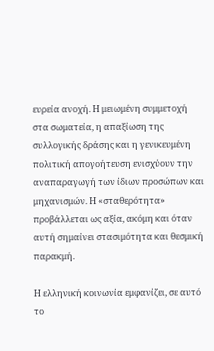ευρεία ανοχή. Η μειωμένη συμμετοχή στα σωματεία, η απαξίωση της συλλογικής δράσης και η γενικευμένη πολιτική απογοήτευση ενισχύουν την αναπαραγωγή των ίδιων προσώπων και μηχανισμών. Η «σταθερότητα» προβάλλεται ως αξία, ακόμη και όταν αυτή σημαίνει στασιμότητα και θεσμική παρακμή.

Η ελληνική κοινωνία εμφανίζει, σε αυτό το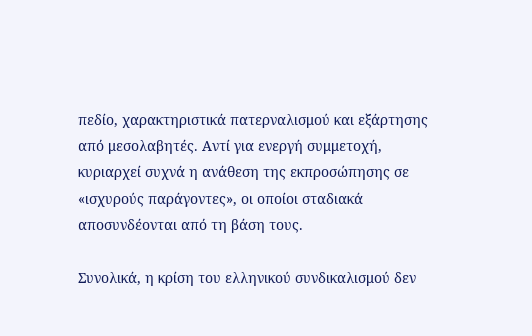πεδίο, χαρακτηριστικά πατερναλισμού και εξάρτησης από μεσολαβητές. Αντί για ενεργή συμμετοχή, κυριαρχεί συχνά η ανάθεση της εκπροσώπησης σε «ισχυρούς παράγοντες», οι οποίοι σταδιακά αποσυνδέονται από τη βάση τους.

Συνολικά, η κρίση του ελληνικού συνδικαλισμού δεν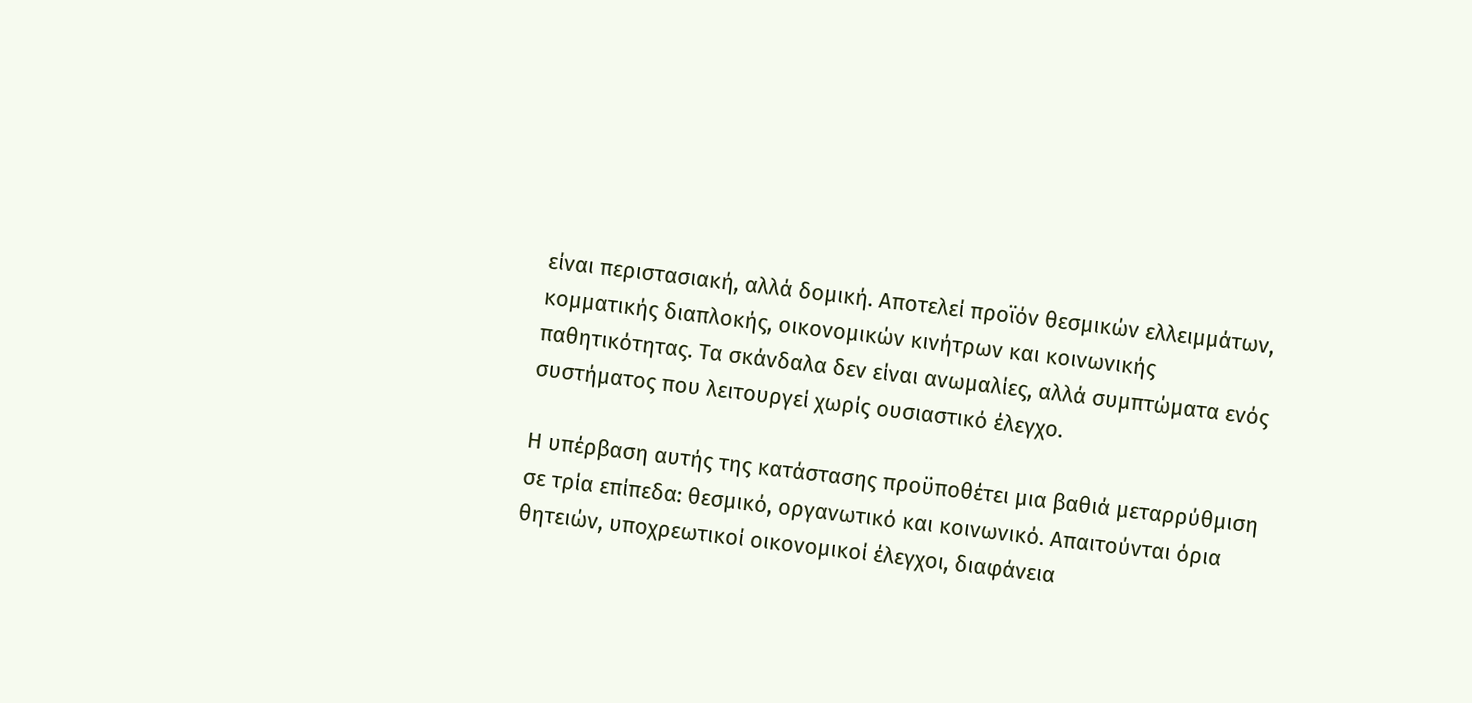είναι περιστασιακή, αλλά δομική. Αποτελεί προϊόν θεσμικών ελλειμμάτων, κομματικής διαπλοκής, οικονομικών κινήτρων και κοινωνικής παθητικότητας. Τα σκάνδαλα δεν είναι ανωμαλίες, αλλά συμπτώματα ενός συστήματος που λειτουργεί χωρίς ουσιαστικό έλεγχο.

Η υπέρβαση αυτής της κατάστασης προϋποθέτει μια βαθιά μεταρρύθμιση σε τρία επίπεδα: θεσμικό, οργανωτικό και κοινωνικό. Απαιτούνται όρια θητειών, υποχρεωτικοί οικονομικοί έλεγχοι, διαφάνεια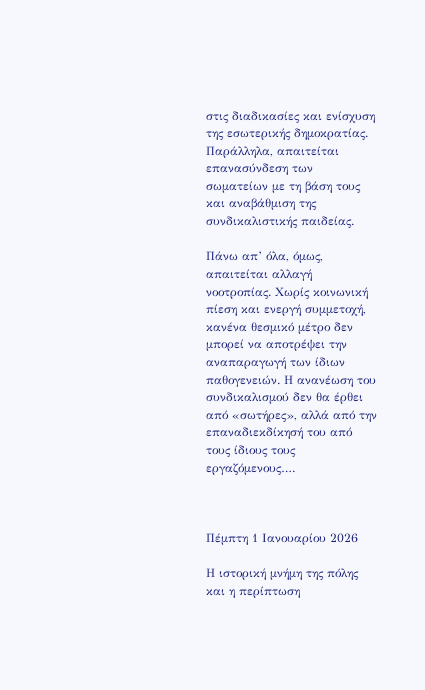στις διαδικασίες και ενίσχυση της εσωτερικής δημοκρατίας. Παράλληλα, απαιτείται επανασύνδεση των σωματείων με τη βάση τους και αναβάθμιση της συνδικαλιστικής παιδείας.

Πάνω απ’ όλα, όμως, απαιτείται αλλαγή νοοτροπίας. Χωρίς κοινωνική πίεση και ενεργή συμμετοχή, κανένα θεσμικό μέτρο δεν μπορεί να αποτρέψει την αναπαραγωγή των ίδιων παθογενειών. Η ανανέωση του συνδικαλισμού δεν θα έρθει από «σωτήρες», αλλά από την επαναδιεκδίκησή του από τους ίδιους τους εργαζόμενους….



Πέμπτη 1 Ιανουαρίου 2026

Η ιστορική μνήμη της πόλης και η περίπτωση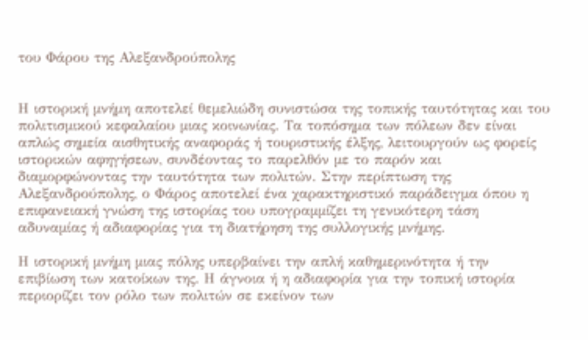του Φάρου της Αλεξανδρούπολης


Η ιστορική μνήμη αποτελεί θεμελιώδη συνιστώσα της τοπικής ταυτότητας και του πολιτισμικού κεφαλαίου μιας κοινωνίας. Τα τοπόσημα των πόλεων δεν είναι απλώς σημεία αισθητικής αναφοράς ή τουριστικής έλξης, λειτουργούν ως φορείς ιστορικών αφηγήσεων, συνδέοντας το παρελθόν με το παρόν και διαμορφώνοντας την ταυτότητα των πολιτών. Στην περίπτωση της Αλεξανδρούπολης, ο Φάρος αποτελεί ένα χαρακτηριστικό παράδειγμα όπου η επιφανειακή γνώση της ιστορίας του υπογραμμίζει τη γενικότερη τάση αδυναμίας ή αδιαφορίας για τη διατήρηση της συλλογικής μνήμης.

Η ιστορική μνήμη μιας πόλης υπερβαίνει την απλή καθημερινότητα ή την επιβίωση των κατοίκων της. Η άγνοια ή η αδιαφορία για την τοπική ιστορία περιορίζει τον ρόλο των πολιτών σε εκείνον των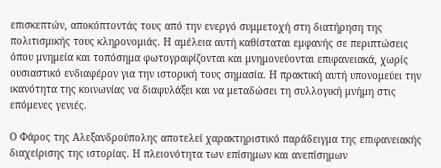επισκεπτών, αποκόπτοντάς τους από την ενεργό συμμετοχή στη διατήρηση της πολιτισμικής τους κληρονομιάς. Η αμέλεια αυτή καθίσταται εμφανής σε περιπτώσεις όπου μνημεία και τοπόσημα φωτογραφίζονται και μνημονεύονται επιφανειακά, χωρίς ουσιαστικό ενδιαφέρον για την ιστορική τους σημασία. Η πρακτική αυτή υπονομεύει την ικανότητα της κοινωνίας να διαφυλάξει και να μεταδώσει τη συλλογική μνήμη στις επόμενες γενιές.

Ο Φάρος της Αλεξανδρούπολης αποτελεί χαρακτηριστικό παράδειγμα της επιφανειακής διαχείρισης της ιστορίας. Η πλειονότητα των επίσημων και ανεπίσημων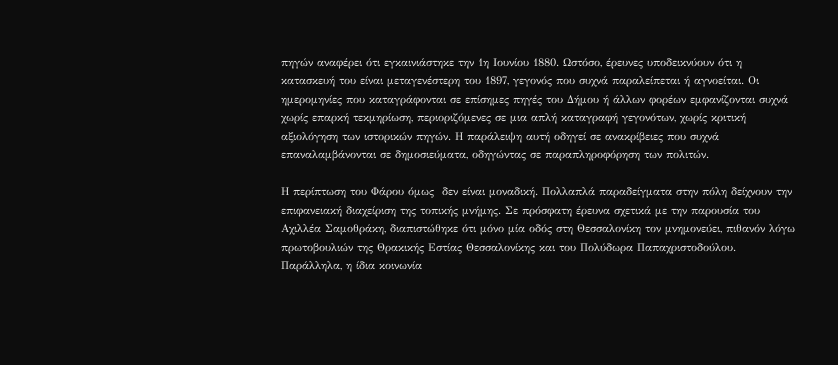πηγών αναφέρει ότι εγκαινιάστηκε την 1η Ιουνίου 1880. Ωστόσο, έρευνες υποδεικνύουν ότι η κατασκευή του είναι μεταγενέστερη του 1897, γεγονός που συχνά παραλείπεται ή αγνοείται. Οι ημερομηνίες που καταγράφονται σε επίσημες πηγές του Δήμου ή άλλων φορέων εμφανίζονται συχνά χωρίς επαρκή τεκμηρίωση, περιοριζόμενες σε μια απλή καταγραφή γεγονότων, χωρίς κριτική αξιολόγηση των ιστορικών πηγών. Η παράλειψη αυτή οδηγεί σε ανακρίβειες που συχνά επαναλαμβάνονται σε δημοσιεύματα, οδηγώντας σε παραπληροφόρηση των πολιτών.

Η περίπτωση του Φάρου όμως  δεν είναι μοναδική. Πολλαπλά παραδείγματα στην πόλη δείχνουν την επιφανειακή διαχείριση της τοπικής μνήμης. Σε πρόσφατη έρευνα σχετικά με την παρουσία του Αχιλλέα Σαμοθράκη, διαπιστώθηκε ότι μόνο μία οδός στη Θεσσαλονίκη τον μνημονεύει, πιθανόν λόγω πρωτοβουλιών της Θρακικής Εστίας Θεσσαλονίκης και του Πολύδωρα Παπαχριστοδούλου. Παράλληλα, η ίδια κοινωνία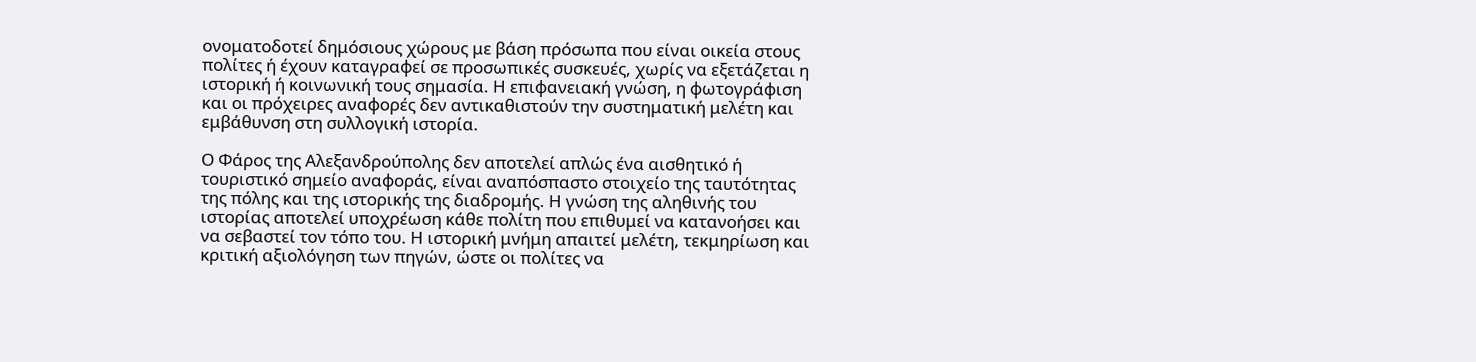ονοματοδοτεί δημόσιους χώρους με βάση πρόσωπα που είναι οικεία στους πολίτες ή έχουν καταγραφεί σε προσωπικές συσκευές, χωρίς να εξετάζεται η ιστορική ή κοινωνική τους σημασία. Η επιφανειακή γνώση, η φωτογράφιση και οι πρόχειρες αναφορές δεν αντικαθιστούν την συστηματική μελέτη και εμβάθυνση στη συλλογική ιστορία.

Ο Φάρος της Αλεξανδρούπολης δεν αποτελεί απλώς ένα αισθητικό ή τουριστικό σημείο αναφοράς, είναι αναπόσπαστο στοιχείο της ταυτότητας της πόλης και της ιστορικής της διαδρομής. Η γνώση της αληθινής του ιστορίας αποτελεί υποχρέωση κάθε πολίτη που επιθυμεί να κατανοήσει και να σεβαστεί τον τόπο του. Η ιστορική μνήμη απαιτεί μελέτη, τεκμηρίωση και κριτική αξιολόγηση των πηγών, ώστε οι πολίτες να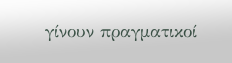γίνουν πραγματικοί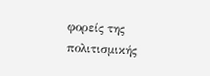φορείς της πολιτισμικής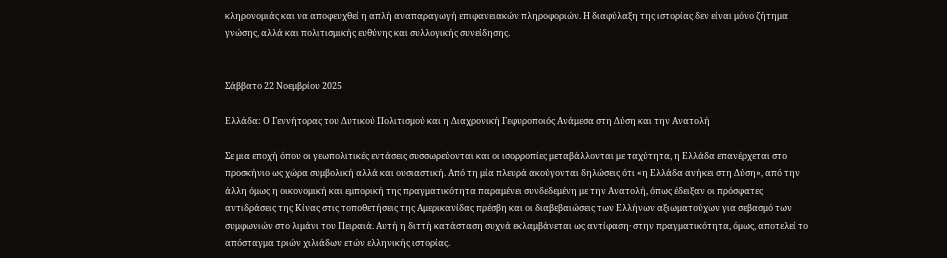κληρονομιάς και να αποφευχθεί η απλή αναπαραγωγή επιφανειακών πληροφοριών. Η διαφύλαξη της ιστορίας δεν είναι μόνο ζήτημα γνώσης, αλλά και πολιτισμικής ευθύνης και συλλογικής συνείδησης.


Σάββατο 22 Νοεμβρίου 2025

Ελλάδα: Ο Γεννήτορας του Δυτικού Πολιτισμού και η Διαχρονική Γεφυροποιός Ανάμεσα στη Δύση και την Ανατολή

Σε μια εποχή όπου οι γεωπολιτικές εντάσεις συσσωρεύονται και οι ισορροπίες μεταβάλλονται με ταχύτητα, η Ελλάδα επανέρχεται στο προσκήνιο ως χώρα συμβολική αλλά και ουσιαστική. Από τη μία πλευρά ακούγονται δηλώσεις ότι «η Ελλάδα ανήκει στη Δύση», από την άλλη όμως η οικονομική και εμπορική της πραγματικότητα παραμένει συνδεδεμένη με την Ανατολή, όπως έδειξαν οι πρόσφατες αντιδράσεις της Κίνας στις τοποθετήσεις της Αμερικανίδας πρέσβη και οι διαβεβαιώσεις των Ελλήνων αξιωματούχων για σεβασμό των συμφωνιών στο λιμάνι του Πειραιά. Αυτή η διττή κατάσταση συχνά εκλαμβάνεται ως αντίφαση· στην πραγματικότητα, όμως, αποτελεί το απόσταγμα τριών χιλιάδων ετών ελληνικής ιστορίας.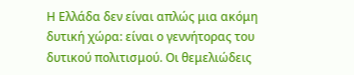Η Ελλάδα δεν είναι απλώς μια ακόμη δυτική χώρα: είναι ο γεννήτορας του δυτικού πολιτισμού. Οι θεμελιώδεις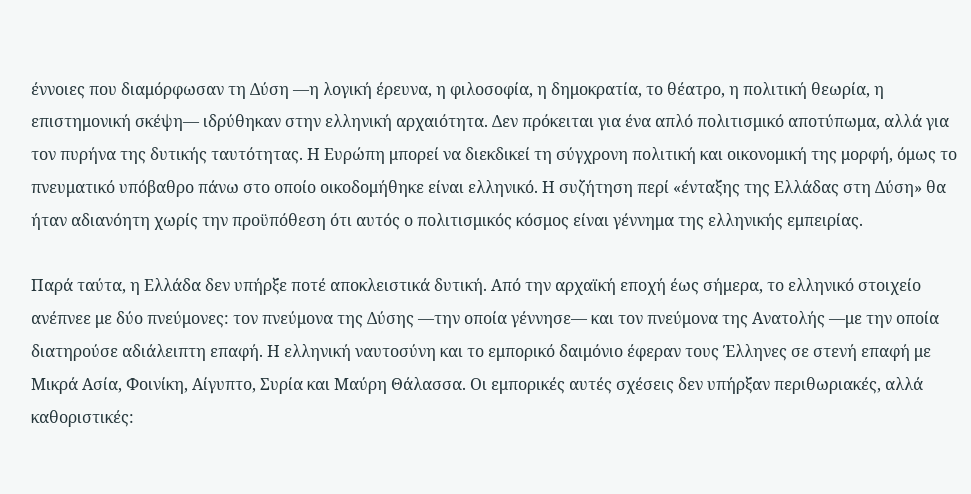έννοιες που διαμόρφωσαν τη Δύση —η λογική έρευνα, η φιλοσοφία, η δημοκρατία, το θέατρο, η πολιτική θεωρία, η επιστημονική σκέψη— ιδρύθηκαν στην ελληνική αρχαιότητα. Δεν πρόκειται για ένα απλό πολιτισμικό αποτύπωμα, αλλά για τον πυρήνα της δυτικής ταυτότητας. Η Ευρώπη μπορεί να διεκδικεί τη σύγχρονη πολιτική και οικονομική της μορφή, όμως το πνευματικό υπόβαθρο πάνω στο οποίο οικοδομήθηκε είναι ελληνικό. Η συζήτηση περί «ένταξης της Ελλάδας στη Δύση» θα ήταν αδιανόητη χωρίς την προϋπόθεση ότι αυτός ο πολιτισμικός κόσμος είναι γέννημα της ελληνικής εμπειρίας.

Παρά ταύτα, η Ελλάδα δεν υπήρξε ποτέ αποκλειστικά δυτική. Από την αρχαϊκή εποχή έως σήμερα, το ελληνικό στοιχείο ανέπνεε με δύο πνεύμονες: τον πνεύμονα της Δύσης —την οποία γέννησε— και τον πνεύμονα της Ανατολής —με την οποία διατηρούσε αδιάλειπτη επαφή. Η ελληνική ναυτοσύνη και το εμπορικό δαιμόνιο έφεραν τους Έλληνες σε στενή επαφή με Μικρά Ασία, Φοινίκη, Αίγυπτο, Συρία και Μαύρη Θάλασσα. Οι εμπορικές αυτές σχέσεις δεν υπήρξαν περιθωριακές, αλλά καθοριστικές: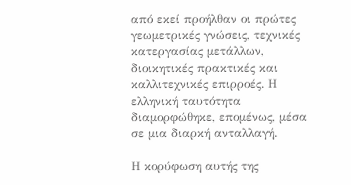από εκεί προήλθαν οι πρώτες γεωμετρικές γνώσεις, τεχνικές κατεργασίας μετάλλων, διοικητικές πρακτικές και καλλιτεχνικές επιρροές. Η ελληνική ταυτότητα διαμορφώθηκε, επομένως, μέσα σε μια διαρκή ανταλλαγή.

Η κορύφωση αυτής της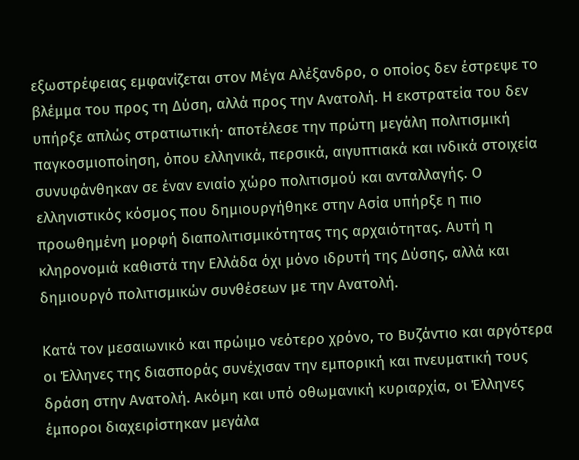εξωστρέφειας εμφανίζεται στον Μέγα Αλέξανδρο, ο οποίος δεν έστρεψε το βλέμμα του προς τη Δύση, αλλά προς την Ανατολή. Η εκστρατεία του δεν υπήρξε απλώς στρατιωτική· αποτέλεσε την πρώτη μεγάλη πολιτισμική παγκοσμιοποίηση, όπου ελληνικά, περσικά, αιγυπτιακά και ινδικά στοιχεία συνυφάνθηκαν σε έναν ενιαίο χώρο πολιτισμού και ανταλλαγής. Ο ελληνιστικός κόσμος που δημιουργήθηκε στην Ασία υπήρξε η πιο προωθημένη μορφή διαπολιτισμικότητας της αρχαιότητας. Αυτή η κληρονομιά καθιστά την Ελλάδα όχι μόνο ιδρυτή της Δύσης, αλλά και δημιουργό πολιτισμικών συνθέσεων με την Ανατολή.

Κατά τον μεσαιωνικό και πρώιμο νεότερο χρόνο, το Βυζάντιο και αργότερα οι Έλληνες της διασποράς συνέχισαν την εμπορική και πνευματική τους δράση στην Ανατολή. Ακόμη και υπό οθωμανική κυριαρχία, οι Έλληνες έμποροι διαχειρίστηκαν μεγάλα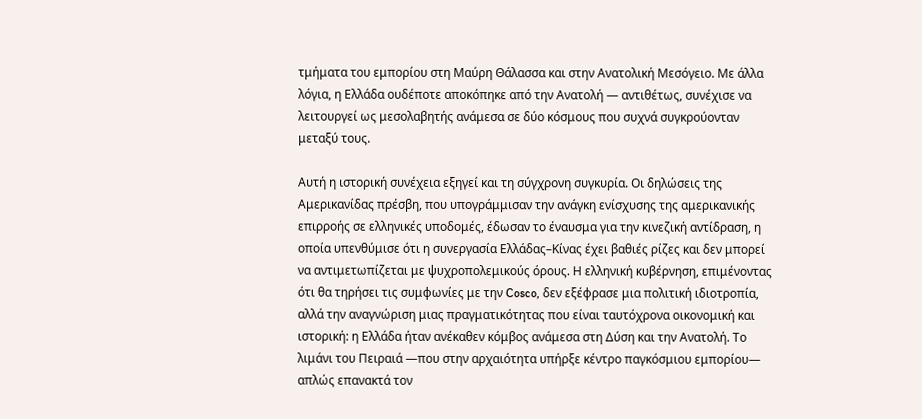τμήματα του εμπορίου στη Μαύρη Θάλασσα και στην Ανατολική Μεσόγειο. Με άλλα λόγια, η Ελλάδα ουδέποτε αποκόπηκε από την Ανατολή — αντιθέτως, συνέχισε να λειτουργεί ως μεσολαβητής ανάμεσα σε δύο κόσμους που συχνά συγκρούονταν μεταξύ τους.

Αυτή η ιστορική συνέχεια εξηγεί και τη σύγχρονη συγκυρία. Οι δηλώσεις της Αμερικανίδας πρέσβη, που υπογράμμισαν την ανάγκη ενίσχυσης της αμερικανικής επιρροής σε ελληνικές υποδομές, έδωσαν το έναυσμα για την κινεζική αντίδραση, η οποία υπενθύμισε ότι η συνεργασία Ελλάδας–Κίνας έχει βαθιές ρίζες και δεν μπορεί να αντιμετωπίζεται με ψυχροπολεμικούς όρους. Η ελληνική κυβέρνηση, επιμένοντας ότι θα τηρήσει τις συμφωνίες με την Cosco, δεν εξέφρασε μια πολιτική ιδιοτροπία, αλλά την αναγνώριση μιας πραγματικότητας που είναι ταυτόχρονα οικονομική και ιστορική: η Ελλάδα ήταν ανέκαθεν κόμβος ανάμεσα στη Δύση και την Ανατολή. Το λιμάνι του Πειραιά —που στην αρχαιότητα υπήρξε κέντρο παγκόσμιου εμπορίου— απλώς επανακτά τον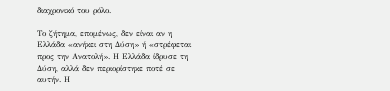διαχρονικό του ρόλο.

Το ζήτημα, επομένως, δεν είναι αν η Ελλάδα «ανήκει στη Δύση» ή «στρέφεται προς την Ανατολή». Η Ελλάδα ίδρυσε τη Δύση, αλλά δεν περιορίστηκε ποτέ σε αυτήν. Η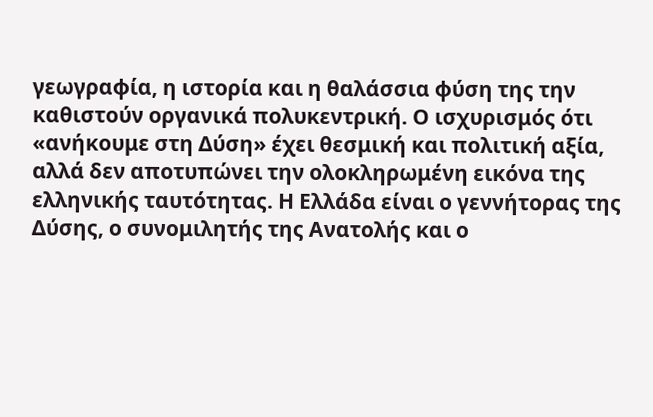γεωγραφία, η ιστορία και η θαλάσσια φύση της την καθιστούν οργανικά πολυκεντρική. Ο ισχυρισμός ότι «ανήκουμε στη Δύση» έχει θεσμική και πολιτική αξία, αλλά δεν αποτυπώνει την ολοκληρωμένη εικόνα της ελληνικής ταυτότητας. Η Ελλάδα είναι ο γεννήτορας της Δύσης, ο συνομιλητής της Ανατολής και ο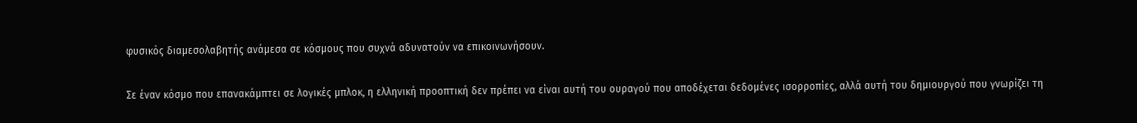φυσικός διαμεσολαβητής ανάμεσα σε κόσμους που συχνά αδυνατούν να επικοινωνήσουν.

Σε έναν κόσμο που επανακάμπτει σε λογικές μπλοκ, η ελληνική προοπτική δεν πρέπει να είναι αυτή του ουραγού που αποδέχεται δεδομένες ισορροπίες, αλλά αυτή του δημιουργού που γνωρίζει τη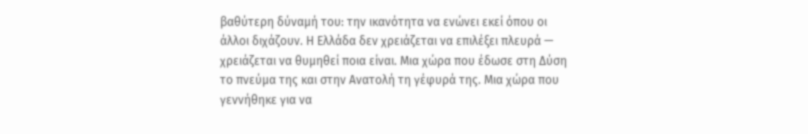βαθύτερη δύναμή του: την ικανότητα να ενώνει εκεί όπου οι άλλοι διχάζουν. Η Ελλάδα δεν χρειάζεται να επιλέξει πλευρά — χρειάζεται να θυμηθεί ποια είναι. Μια χώρα που έδωσε στη Δύση το πνεύμα της και στην Ανατολή τη γέφυρά της. Μια χώρα που γεννήθηκε για να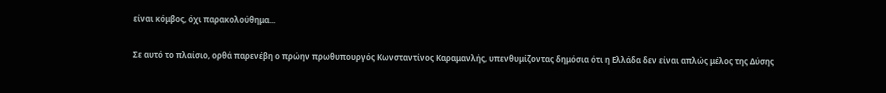είναι κόμβος, όχι παρακολούθημα...

Σε αυτό το πλαίσιο, ορθά παρενέβη ο πρώην πρωθυπουργός Κωνσταντίνος Καραμανλής, υπενθυμίζοντας δημόσια ότι η Ελλάδα δεν είναι απλώς μέλος της Δύσης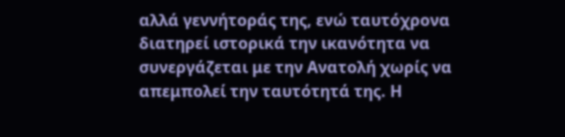αλλά γεννήτοράς της, ενώ ταυτόχρονα διατηρεί ιστορικά την ικανότητα να συνεργάζεται με την Ανατολή χωρίς να απεμπολεί την ταυτότητά της. Η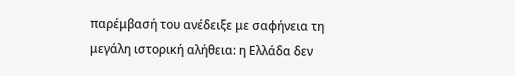παρέμβασή του ανέδειξε με σαφήνεια τη μεγάλη ιστορική αλήθεια: η Ελλάδα δεν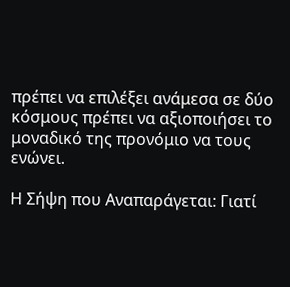πρέπει να επιλέξει ανάμεσα σε δύο κόσμους πρέπει να αξιοποιήσει το μοναδικό της προνόμιο να τους ενώνει.

Η Σήψη που Αναπαράγεται: Γιατί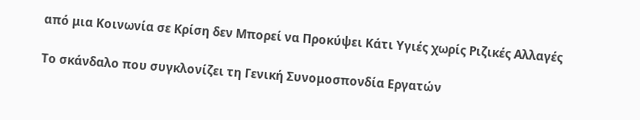από μια Κοινωνία σε Κρίση δεν Μπορεί να Προκύψει Κάτι Υγιές χωρίς Ριζικές Αλλαγές

Το σκάνδαλο που συγκλονίζει τη Γενική Συνομοσπονδία Εργατών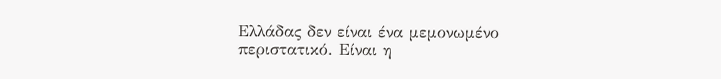Ελλάδας δεν είναι ένα μεμονωμένο περιστατικό. Είναι η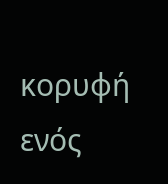κορυφή ενός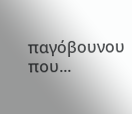παγόβουνου που...